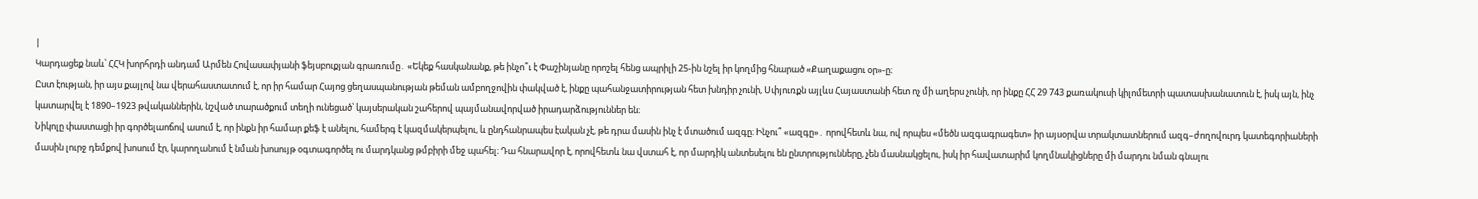|
Կարդացեք նաև՝ ՀՀԿ խորհրդի անդամ Արմեն Հովասափյանի ֆեյսբուքյան գրառումը․ «Եկեք հասկանանք, թե ինչո՞ւ է Փաշինյանը որոշել հենց ապրիլի 25-ին նշել իր կողմից հնարած «Քաղաքացու օր»-ը։
Ըստ էության, իր այս քայլով նա վերահաստատում է, որ իր համար Հայոց ցեղասպանության թեման ամբողջովին փակված է, ինքը պահանջատիրության հետ խնդիր չունի, Սփյուռքն այլևս Հայաստանի հետ ոչ մի աղերս չունի, որ ինքը ՀՀ 29 743 քառակուսի կիլոմետրի պատասխանատուն է, իսկ այն, ինչ կատարվել է 1890–1923 թվականներին, նշված տարածքում տեղի ունեցած՝ կայսերական շահերով պայմանավորված իրադարձություններ են։
Նիկոլը փաստացի իր գործելաոճով ասում է, որ ինքն իր համար քեֆ է անելու, համերգ է կազմակերպելու, և ընդհանրապես էական չէ, թե դրա մասին ինչ է մտածում ազգը։ Ինչու՞ «ազգը»․ որովհետև նա, ով որպես «մեծն ազգագրագետ» իր այսօրվա տրակտատներում ազգ–ժողովուրդ կատեգորիաների մասին լուրջ դեմքով խոսում էր, կարողանում է նման խոսույթ օգտագործել ու մարդկանց թմբիրի մեջ պահել։ Դա հնարավոր է, որովհետև նա վստահ է, որ մարդիկ անտեսելու են ընտրությունները, չեն մասնակցելու, իսկ իր հավատարիմ կողմնակիցները մի մարդու նման գնալու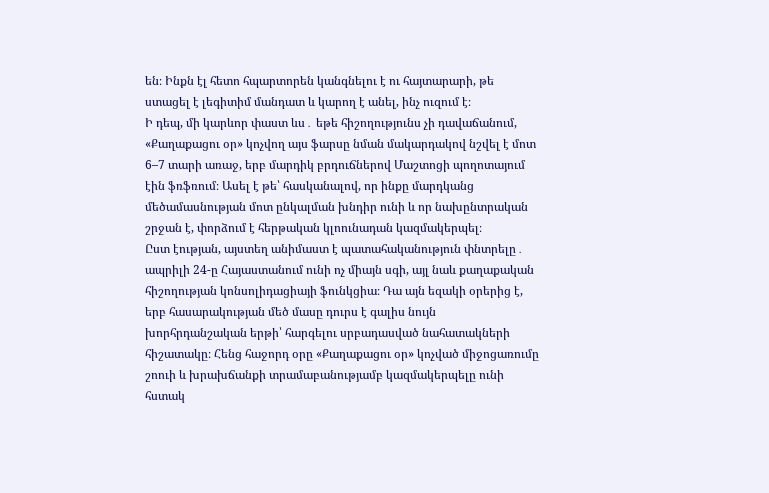են։ Ինքն էլ հետո հպարտորեն կանգնելու է ու հայտարարի, թե ստացել է լեգիտիմ մանդատ և կարող է անել, ինչ ուզում է։
Ի դեպ, մի կարևոր փաստ ևս․ եթե հիշողությունս չի դավաճանում, «Քաղաքացու օր» կոչվող այս ֆարսը նման մակարդակով նշվել է մոտ 6–7 տարի առաջ, երբ մարդիկ բրդուճներով Մաշտոցի պողոտայում էին ֆռֆռում։ Ասել է թե՝ հասկանալով, որ ինքը մարդկանց մեծամասնության մոտ ընկալման խնդիր ունի և որ նախընտրական շրջան է, փորձում է հերթական կլոունադան կազմակերպել։
Ըստ էության, այստեղ անիմաստ է պատահականություն փնտրելը․ ապրիլի 24-ը Հայաստանում ունի ոչ միայն սգի, այլ նաև քաղաքական հիշողության կոնսոլիդացիայի ֆունկցիա։ Դա այն եզակի օրերից է, երբ հասարակության մեծ մասը դուրս է գալիս նույն խորհրդանշական երթի՝ հարգելու սրբադասված նահատակների հիշատակը։ Հենց հաջորդ օրը «Քաղաքացու օր» կոչված միջոցառումը շոուի և խրախճանքի տրամաբանությամբ կազմակերպելը ունի հստակ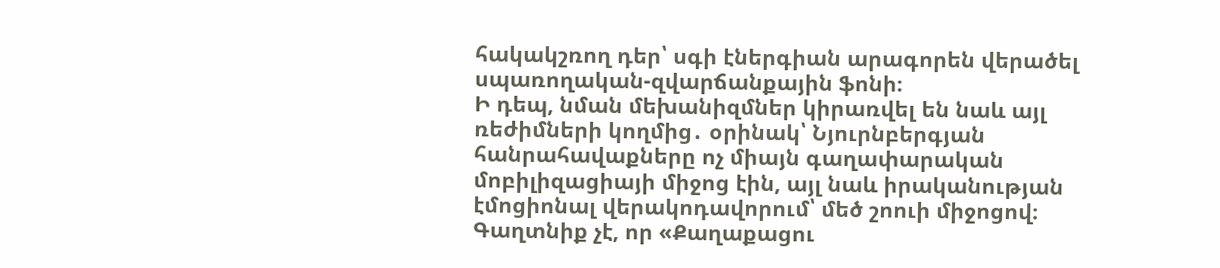հակակշռող դեր՝ սգի էներգիան արագորեն վերածել սպառողական-զվարճանքային ֆոնի։
Ի դեպ, նման մեխանիզմներ կիրառվել են նաև այլ ռեժիմների կողմից․ օրինակ՝ Նյուրնբերգյան հանրահավաքները ոչ միայն գաղափարական մոբիլիզացիայի միջոց էին, այլ նաև իրականության էմոցիոնալ վերակոդավորում՝ մեծ շոուի միջոցով։
Գաղտնիք չէ, որ «Քաղաքացու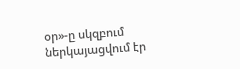օր»-ը սկզբում ներկայացվում էր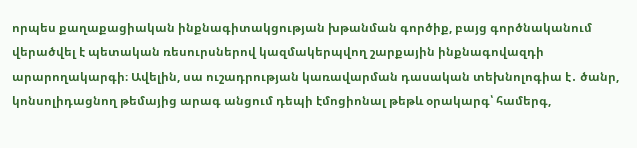որպես քաղաքացիական ինքնագիտակցության խթանման գործիք, բայց գործնականում վերածվել է պետական ռեսուրսներով կազմակերպվող շարքային ինքնագովազդի արարողակարգի։ Ավելին, սա ուշադրության կառավարման դասական տեխնոլոգիա է․ ծանր, կոնսոլիդացնող թեմայից արագ անցում դեպի էմոցիոնալ թեթև օրակարգ՝ համերգ,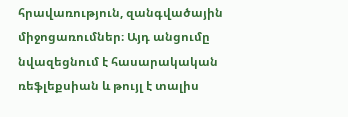հրավառություն, զանգվածային միջոցառումներ։ Այդ անցումը նվազեցնում է հասարակական ռեֆլեքսիան և թույլ է տալիս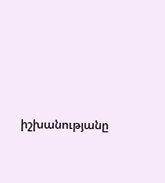իշխանությանը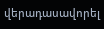վերադասավորել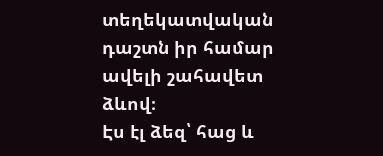տեղեկատվական դաշտն իր համար ավելի շահավետ ձևով։
Էս էլ ձեզ՝ հաց և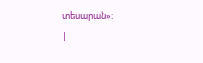տեսարան»։
|